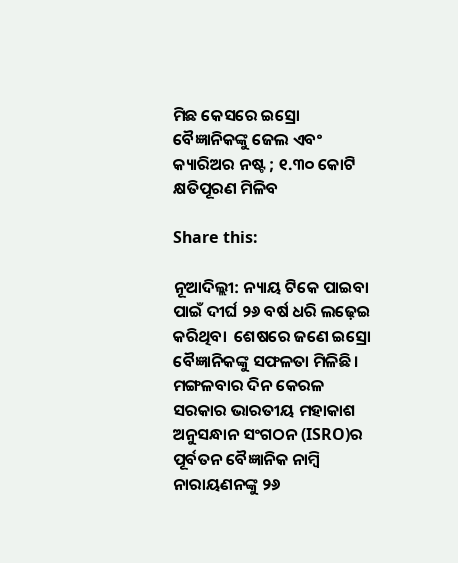ମିଛ କେସରେ ଇସ୍ରୋ ବୈଜ୍ଞାନିକଙ୍କୁ ଜେଲ ଏବଂ କ୍ୟାରିଅର ନଷ୍ଟ ; ୧.୩୦ କୋଟି କ୍ଷତିପୂରଣ ମିଳିବ

Share this:

ନୂଆଦିଲ୍ଲୀ: ନ୍ୟାୟ ଟିକେ ପାଇବା  ପାଇଁ ଦୀର୍ଘ ୨୬ ବର୍ଷ ଧରି ଲଢ଼େଇ କରିଥିବା  ଶେଷରେ ଜଣେ ଇସ୍ରୋ ବୈଜ୍ଞାନିକଙ୍କୁ ସଫଳତା ମିଳିଛି। ମଙ୍ଗଳବାର ଦିନ କେରଳ ସରକାର ଭାରତୀୟ ମହାକାଶ ଅନୁସନ୍ଧାନ ସଂଗଠନ (ISRO)ର ପୂର୍ବତନ ବୈଜ୍ଞାନିକ ନାମ୍ବି ନାରାୟଣନଙ୍କୁ ୨୬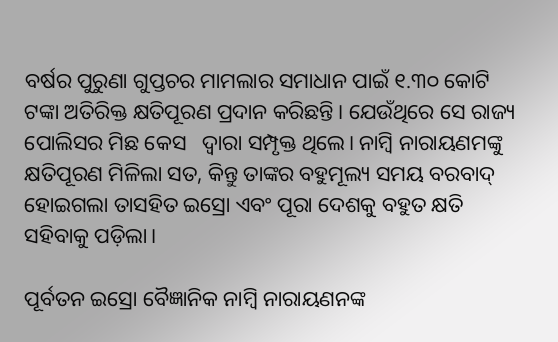ବର୍ଷର ପୁରୁଣା ଗୁପ୍ତଚର ମାମଲାର ସମାଧାନ ପାଇଁ ୧.୩୦ କୋଟି ଟଙ୍କା ଅତିରିକ୍ତ କ୍ଷତିପୂରଣ ପ୍ରଦାନ କରିଛନ୍ତି। ଯେଉଁଥିରେ ସେ ରାଜ୍ୟ ପୋଲିସର ମିଛ କେସ   ଦ୍ୱାରା ସମ୍ପୃକ୍ତ ଥିଲେ। ନାମ୍ବି ନାରାୟଣମଙ୍କୁ କ୍ଷତିପୂରଣ ମିଳିଲା ସତ, କିନ୍ତୁ ତାଙ୍କର ବହୁମୂଲ୍ୟ ସମୟ ବରବାଦ୍‌ ହୋଇଗଲା ତାସହିତ ଇସ୍ରୋ ଏବଂ ପୂରା ଦେଶକୁ ବହୁତ କ୍ଷତି ସହିବାକୁ ପଡ଼ିଲା।

ପୂର୍ବତନ ଇସ୍ରୋ ବୈଜ୍ଞାନିକ ନାମ୍ବି ନାରାୟଣନଙ୍କ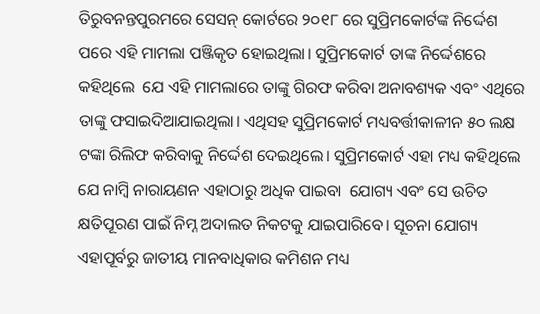ତିରୁବନନ୍ତପୁରମରେ ସେସନ୍ କୋର୍ଟରେ ୨୦୧୮ ରେ ସୁପ୍ରିମକୋର୍ଟଙ୍କ ନିର୍ଦ୍ଦେଶ ପରେ ଏହି ମାମଲା ପଞ୍ଜିକୃତ ହୋଇଥିଲା। ସୁପ୍ରିମକୋର୍ଟ ତାଙ୍କ ନିର୍ଦ୍ଦେଶରେ କହିଥିଲେ  ଯେ ଏହି ମାମଲାରେ ତାଙ୍କୁ ଗିରଫ କରିବା ଅନାବଶ୍ୟକ ଏବଂ ଏଥିରେ ତାଙ୍କୁ ଫସାଇଦିଆଯାଇଥିଲା। ଏଥିସହ ସୁପ୍ରିମକୋର୍ଟ ମଧ୍ୟବର୍ତ୍ତୀକାଳୀନ ୫୦ ଲକ୍ଷ ଟଙ୍କା ରିଲିଫ କରିବାକୁ ନିର୍ଦ୍ଦେଶ ଦେଇଥିଲେ। ସୁପ୍ରିମକୋର୍ଟ ଏହା ମଧ୍ୟ କହିଥିଲେ ଯେ ନାମ୍ବି ନାରାୟଣନ ଏହାଠାରୁ ଅଧିକ ପାଇବା  ଯୋଗ୍ୟ ଏବଂ ସେ ଉଚିତ କ୍ଷତିପୂରଣ ପାଇଁ ନିମ୍ନ ଅଦାଲତ ନିକଟକୁ ଯାଇପାରିବେ। ସୂଚନା ଯୋଗ୍ୟ ଏହାପୂର୍ବରୁ ଜାତୀୟ ମାନବାଧିକାର କମିଶନ ମଧ୍ୟ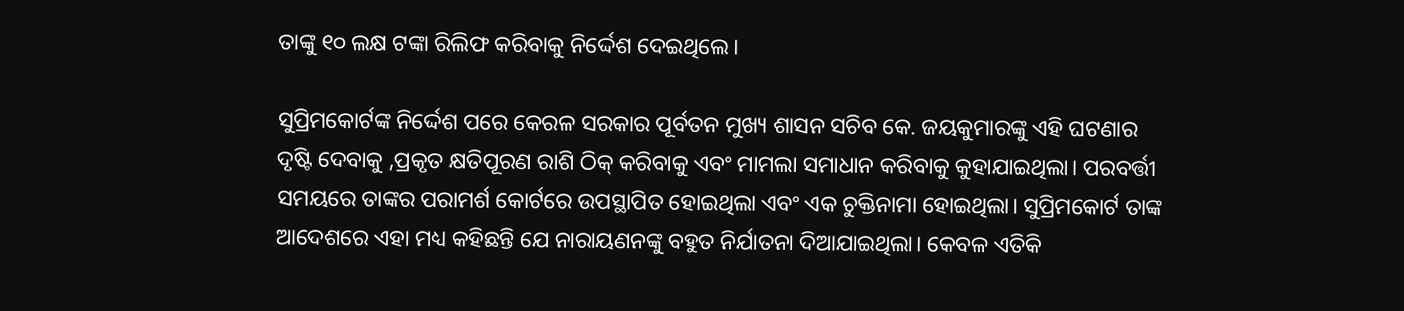ତାଙ୍କୁ ୧୦ ଲକ୍ଷ ଟଙ୍କା ରିଲିଫ କରିବାକୁ ନିର୍ଦ୍ଦେଶ ଦେଇଥିଲେ।

ସୁପ୍ରିମକୋର୍ଟଙ୍କ ନିର୍ଦ୍ଦେଶ ପରେ କେରଳ ସରକାର ପୂର୍ବତନ ମୁଖ୍ୟ ଶାସନ ସଚିବ କେ. ଜୟକୁମାରଙ୍କୁ ଏହି ଘଟଣାର ଦୃଷ୍ଟି ଦେବାକୁ ,ପ୍ରକୃତ କ୍ଷତିପୂରଣ ରାଶି ଠିକ୍ କରିବାକୁ ଏବଂ ମାମଲା ସମାଧାନ କରିବାକୁ କୁହାଯାଇଥିଲା। ପରବର୍ତ୍ତୀ ସମୟରେ ତାଙ୍କର ପରାମର୍ଶ କୋର୍ଟରେ ଉପସ୍ଥାପିତ ହୋଇଥିଲା ଏବଂ ଏକ ଚୁକ୍ତିନାମା ହୋଇଥିଲା। ସୁପ୍ରିମକୋର୍ଟ ତାଙ୍କ ଆଦେଶରେ ଏହା ମଧ୍ୟ କହିଛନ୍ତି ଯେ ନାରାୟଣନଙ୍କୁ ବହୁତ ନିର୍ଯାତନା ଦିଆଯାଇଥିଲା। କେବଳ ଏତିକି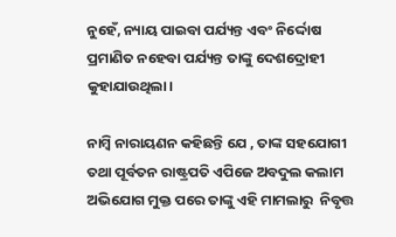ନୁହେଁ, ନ୍ୟାୟ ପାଇବା ପର୍ଯ୍ୟନ୍ତ ଏବଂ ନିର୍ଦ୍ଦୋଷ ପ୍ରମାଣିତ ନହେବା ପର୍ଯ୍ୟନ୍ତ ତାଙ୍କୁ ଦେଶଦ୍ରୋହୀ କୁହାଯାଉଥିଲା।

ନାମ୍ବି ନାରାୟଣନ କହିଛନ୍ତି ଯେ , ତାଙ୍କ ସହଯୋଗୀ ତଥା ପୂର୍ବତନ ରାଷ୍ଟ୍ରପତି ଏପିଜେ ଅବଦୁଲ କଲାମ ଅଭିଯୋଗ ମୁକ୍ତ ପରେ ତାଙ୍କୁ ଏହି ମାମଲାରୁ  ନିବୃତ୍ତ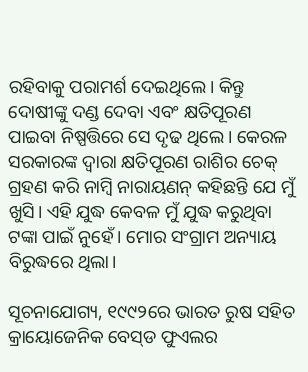ରହିବାକୁ ପରାମର୍ଶ ଦେଇଥିଲେ। କିନ୍ତୁ ଦୋଷୀଙ୍କୁ ଦଣ୍ଡ ଦେବା ଏବଂ କ୍ଷତିପୂରଣ ପାଇବା ନିଷ୍ପତ୍ତିରେ ସେ ଦୃଢ ଥିଲେ। କେରଳ ସରକାରଙ୍କ ଦ୍ୱାରା କ୍ଷତିପୂରଣ ରାଶିର ଚେକ୍ ଗ୍ରହଣ କରି ନାମ୍ବି ନାରାୟଣନ୍ କହିଛନ୍ତି ଯେ ମୁଁ ଖୁସି। ଏହି ଯୁଦ୍ଧ କେବଳ ମୁଁ ଯୁଦ୍ଧ କରୁଥିବା ଟଙ୍କା ପାଇଁ ନୁହେଁ। ମୋର ସଂଗ୍ରାମ ଅନ୍ୟାୟ ବିରୁଦ୍ଧରେ ଥିଲା।

ସୂଚନାଯୋଗ୍ୟ, ୧୯୯୨ରେ ଭାରତ ରୁଷ ସହିତ କ୍ରାୟୋଜେନିକ ବେସ୍‌ଡ ଫୁଏଲର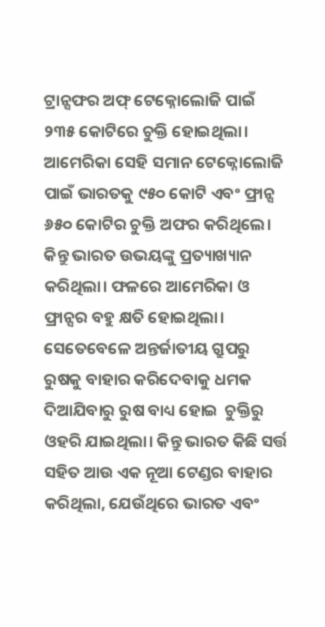ଟ୍ରାନ୍ସଫର ଅଫ୍‌ ଟେକ୍ନୋଲୋଜି ପାଇଁ ୨୩୫ କୋଟିରେ ଚୁକ୍ତି ହୋଇଥିଲା। ଆମେରିକା ସେହି ସମାନ ଟେକ୍ନୋଲୋଜି ପାଇଁ ଭାରତକୁ ୯୫୦ କୋଟି ଏବଂ ଫ୍ରାନ୍ସ  ୬୫୦ କୋଟିର ଚୁକ୍ତି ଅଫର କରିଥିଲେ। କିନ୍ତୁ ଭାରତ ଉଭୟଙ୍କୁ ପ୍ରତ୍ୟାଖ୍ୟାନ କରିଥିଲା। ଫଳରେ ଆମେରିକା ଓ ଫ୍ରାନ୍ସର ବହୁ କ୍ଷତି ହୋଇଥିଲା। ସେତେବେଳେ ଅନ୍ତର୍ଜାତୀୟ ଗ୍ରୁପରୁ ରୁଷକୁ ବାହାର କରିଦେବାକୁ ଧମକ ଦିଆଯିବାରୁ ରୁଷ ବାଧ୍ୟ ହୋଇ  ଚୁକ୍ତିରୁ ଓହରି ଯାଇଥିଲା। କିନ୍ତୁ ଭାରତ କିଛି ସର୍ତ୍ତ ସହିତ ଆଉ ଏକ ନୂଆ ଟେଣ୍ଡର ବାହାର କରିଥିଲା, ଯେଉଁଥିରେ ଭାରତ ଏବଂ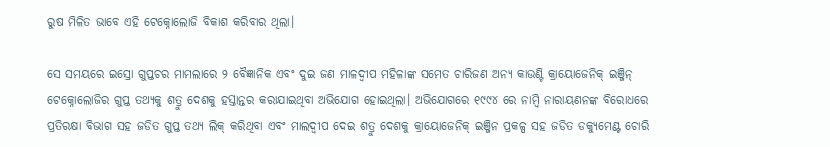ରୁଷ ମିଳିତ ଭାବେ ଏହି ଟେକ୍ନୋଲୋଜି ବିକାଶ କରିବାର ଥିଲା।

ସେ ସମୟରେ ଇସ୍ରୋ ଗୁପ୍ତଚର ମାମଲାରେ ୨ ବୈଜ୍ଞାନିକ ଏବଂ ଦୁଇ ଜଣ ମାଳଦ୍ୱୀପ ମହିଳାଙ୍କ ସମେତ ଚାରିଜଣ ଅନ୍ୟ କାଉଣ୍ଟି କ୍ରାୟୋଜେନିକ୍ ଇଞ୍ଜିନ୍ ଟେକ୍ନୋଲୋଜିର ଗୁପ୍ତ ତଥ୍ୟକୁ ଶତ୍ରୁ ଦେଶକୁ ହସ୍ତାନ୍ତର କରାଯାଇଥିବା ଅଭିଯୋଗ ହୋଇଥିଲା। ଅଭିଯୋଗରେ ୧୯୯୪ ରେ ନାମ୍ବି ନାରାୟଣନଙ୍କ ବିରୋଧରେ ପ୍ରତିରକ୍ଷା ବିଭାଗ ସହ ଜଡିତ ଗୁପ୍ତ ତଥ୍ୟ ଲିକ୍ କରିଥିବା ଏବଂ ମାଲଦ୍ୱୀପ ଦେଇ ଶତ୍ରୁ ଦେଶକୁ କ୍ରାୟୋଜେନିକ୍ ଇଞ୍ଜିନ ପ୍ରକଳ୍ପ ସହ ଜଡିତ ଡକ୍ୟୁମେଣ୍ଟ ଚୋରି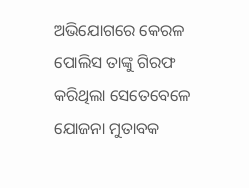ଅଭିଯୋଗରେ କେରଳ ପୋଲିସ ତାଙ୍କୁ ଗିରଫ କରିଥିଲା ସେତେବେଳେ ଯୋଜନା ମୁତାବକ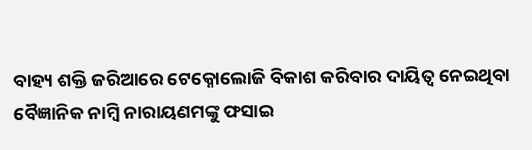ବାହ୍ୟ ଶକ୍ତି ଜରିଆରେ ଟେକ୍ନୋଲୋଜି ବିକାଶ କରିବାର ଦାୟିତ୍ଵ ନେଇଥିବା ବୈଜ୍ଞାନିକ ନାମ୍ବି ନାରାୟଣମଙ୍କୁ ଫସାଇ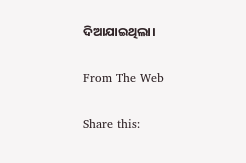ଦିଆଯାଇଥିଲା।

From The Web

Share this: